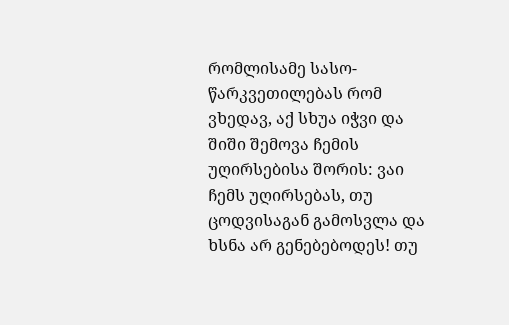რომლისამე სასო-წარკვეთილებას რომ ვხედავ, აქ სხუა იჭვი და შიში შემოვა ჩემის უღირსებისა შორის: ვაი ჩემს უღირსებას, თუ ცოდვისაგან გამოსვლა და ხსნა არ გენებებოდეს! თუ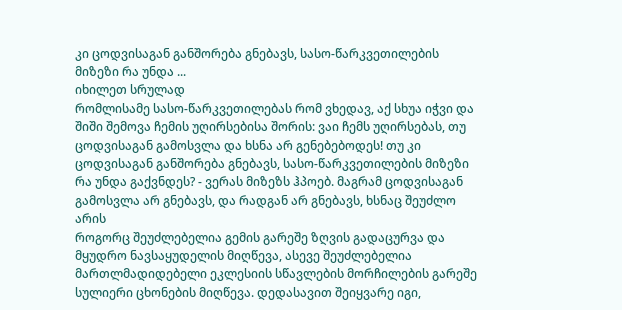კი ცოდვისაგან განშორება გნებავს, სასო-წარკვეთილების მიზეზი რა უნდა ...
იხილეთ სრულად
რომლისამე სასო-წარკვეთილებას რომ ვხედავ, აქ სხუა იჭვი და შიში შემოვა ჩემის უღირსებისა შორის: ვაი ჩემს უღირსებას, თუ ცოდვისაგან გამოსვლა და ხსნა არ გენებებოდეს! თუ კი ცოდვისაგან განშორება გნებავს, სასო-წარკვეთილების მიზეზი რა უნდა გაქვნდეს? - ვერას მიზეზს ჰპოებ. მაგრამ ცოდვისაგან გამოსვლა არ გნებავს, და რადგან არ გნებავს, ხსნაც შეუძლო არის
როგორც შეუძლებელია გემის გარეშე ზღვის გადაცურვა და მყუდრო ნავსაყუდელის მიღწევა, ასევე შეუძლებელია მართლმადიდებელი ეკლესიის სწავლების მორჩილების გარეშე სულიერი ცხონების მიღწევა. დედასავით შეიყვარე იგი,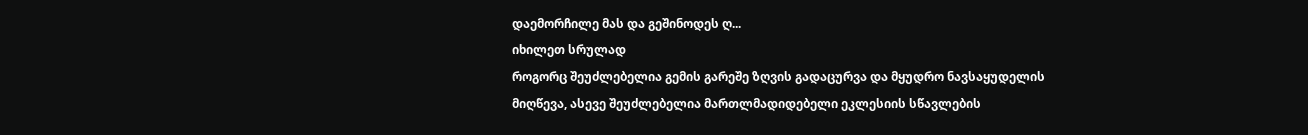დაემორჩილე მას და გეშინოდეს ღ...
იხილეთ სრულად
როგორც შეუძლებელია გემის გარეშე ზღვის გადაცურვა და მყუდრო ნავსაყუდელის მიღწევა, ასევე შეუძლებელია მართლმადიდებელი ეკლესიის სწავლების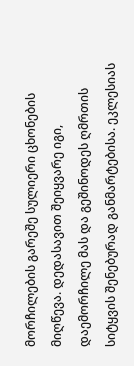მორჩილების გარეშე სულიერი ცხონების მიღწევა. დედასავით შეიყვარე იგი, დაემორჩილე მას და გეშინოდეს ღმრთის სიტყვის შენებურად განმარტებისა. ეკლესიას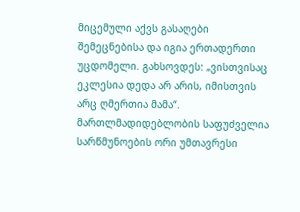მიცემული აქვს გასაღები შემეცნებისა და იგია ერთადერთი უცდომელი. გახსოვდეს: „ვისთვისაც ეკლესია დედა არ არის, იმისთვის არც ღმერთია მამა“.
მართლმადიდებლობის საფუძველია სარწმუნოების ორი უმთავრესი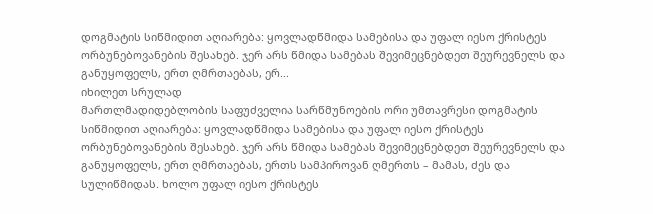დოგმატის სიწმიდით აღიარება: ყოვლადწმიდა სამებისა და უფალ იესო ქრისტეს ორბუნებოვანების შესახებ. ჯერ არს წმიდა სამებას შევიმეცნებდეთ შეურევნელს და განუყოფელს, ერთ ღმრთაებას, ერ...
იხილეთ სრულად
მართლმადიდებლობის საფუძველია სარწმუნოების ორი უმთავრესი დოგმატის სიწმიდით აღიარება: ყოვლადწმიდა სამებისა და უფალ იესო ქრისტეს ორბუნებოვანების შესახებ. ჯერ არს წმიდა სამებას შევიმეცნებდეთ შეურევნელს და განუყოფელს, ერთ ღმრთაებას, ერთს სამპიროვან ღმერთს – მამას, ძეს და სულიწმიდას. ხოლო უფალ იესო ქრისტეს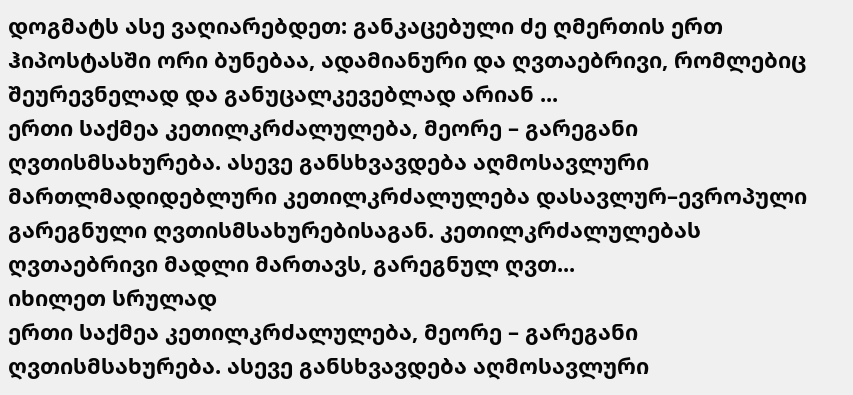დოგმატს ასე ვაღიარებდეთ: განკაცებული ძე ღმერთის ერთ ჰიპოსტასში ორი ბუნებაა, ადამიანური და ღვთაებრივი, რომლებიც შეურევნელად და განუცალკევებლად არიან ...
ერთი საქმეა კეთილკრძალულება, მეორე – გარეგანი ღვთისმსახურება. ასევე განსხვავდება აღმოსავლური მართლმადიდებლური კეთილკრძალულება დასავლურ–ევროპული გარეგნული ღვთისმსახურებისაგან. კეთილკრძალულებას ღვთაებრივი მადლი მართავს, გარეგნულ ღვთ...
იხილეთ სრულად
ერთი საქმეა კეთილკრძალულება, მეორე – გარეგანი ღვთისმსახურება. ასევე განსხვავდება აღმოსავლური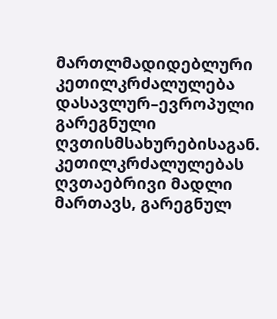მართლმადიდებლური კეთილკრძალულება დასავლურ–ევროპული გარეგნული ღვთისმსახურებისაგან. კეთილკრძალულებას ღვთაებრივი მადლი მართავს, გარეგნულ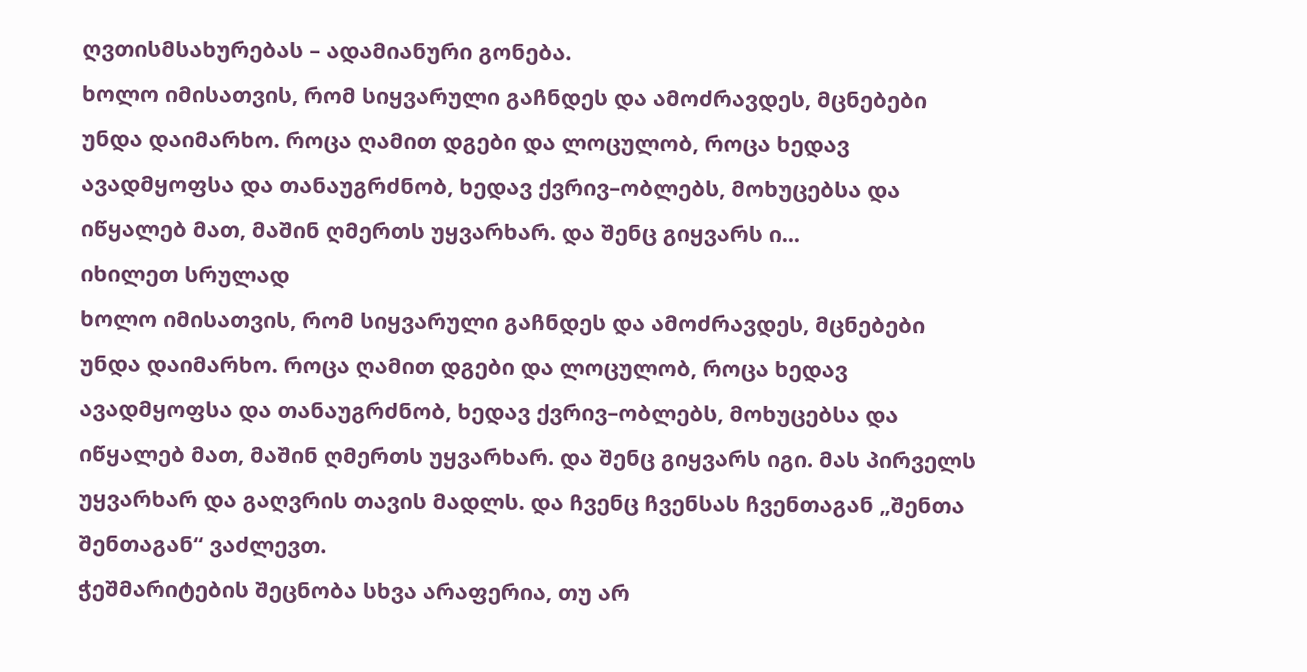ღვთისმსახურებას – ადამიანური გონება.
ხოლო იმისათვის, რომ სიყვარული გაჩნდეს და ამოძრავდეს, მცნებები უნდა დაიმარხო. როცა ღამით დგები და ლოცულობ, როცა ხედავ ავადმყოფსა და თანაუგრძნობ, ხედავ ქვრივ–ობლებს, მოხუცებსა და იწყალებ მათ, მაშინ ღმერთს უყვარხარ. და შენც გიყვარს ი...
იხილეთ სრულად
ხოლო იმისათვის, რომ სიყვარული გაჩნდეს და ამოძრავდეს, მცნებები უნდა დაიმარხო. როცა ღამით დგები და ლოცულობ, როცა ხედავ ავადმყოფსა და თანაუგრძნობ, ხედავ ქვრივ–ობლებს, მოხუცებსა და იწყალებ მათ, მაშინ ღმერთს უყვარხარ. და შენც გიყვარს იგი. მას პირველს უყვარხარ და გაღვრის თავის მადლს. და ჩვენც ჩვენსას ჩვენთაგან „შენთა შენთაგან“ ვაძლევთ.
ჭეშმარიტების შეცნობა სხვა არაფერია, თუ არ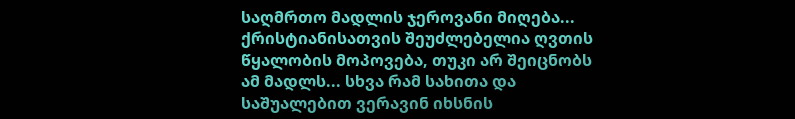საღმრთო მადლის ჯეროვანი მიღება... ქრისტიანისათვის შეუძლებელია ღვთის წყალობის მოპოვება, თუკი არ შეიცნობს ამ მადლს... სხვა რამ სახითა და საშუალებით ვერავინ იხსნის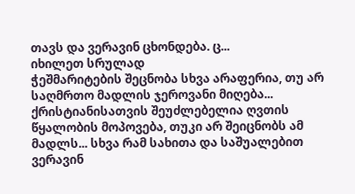თავს და ვერავინ ცხონდება. ც...
იხილეთ სრულად
ჭეშმარიტების შეცნობა სხვა არაფერია, თუ არ საღმრთო მადლის ჯეროვანი მიღება... ქრისტიანისათვის შეუძლებელია ღვთის წყალობის მოპოვება, თუკი არ შეიცნობს ამ მადლს... სხვა რამ სახითა და საშუალებით ვერავინ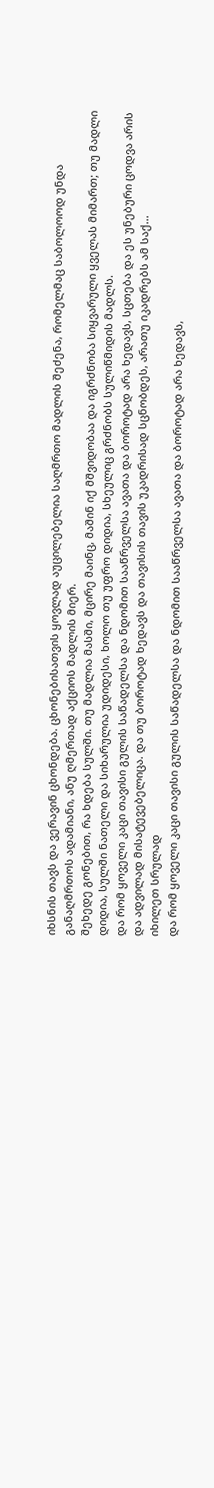იხსნის თავს და ვერავინ ცხონდება. ცხონებისათვის ყოვლად აუცილებელია საღმრთო მადლის შეძენა, რომელმაც საბოლოოდ უნდა განაღმრთოს ადამიანი, ანუ ღმერთად აქციოს მადლის მიერ.
შეხედე გონებით, რა ხდება სულში. თუ მადლია მასში, მცირე მაინც, მაშინ იქ მშვიდობაა და იგრძნობა სიყვარული ყველას მიმართ; თუ მადლი დიდია, სულში ნათელი და სიხარულია უდიდესი, ხოლო თუ უფრო დიდია, სხეულიც გრძნობს სულიწმიდის მადლს.
და რომ ყოველი კაცი თავისი გულის საწადელსა და ნდომით სააწრველსა ავათა და ბოროტად არა ხედავს, სცთება და ეს უნებური ცოდვა არის და ადვილად მისატევებელიცა. და თუ ბოროტად ხედავს და თავისის თავის უკადრისად სცნობდეს, არათუ იკადრებს ამ საქ...
იხილეთ სრულად
და რომ ყოველი კაცი თავისი გულის საწადელსა და ნდომით სააწრველსა ავათა და ბოროტად არა ხედავს,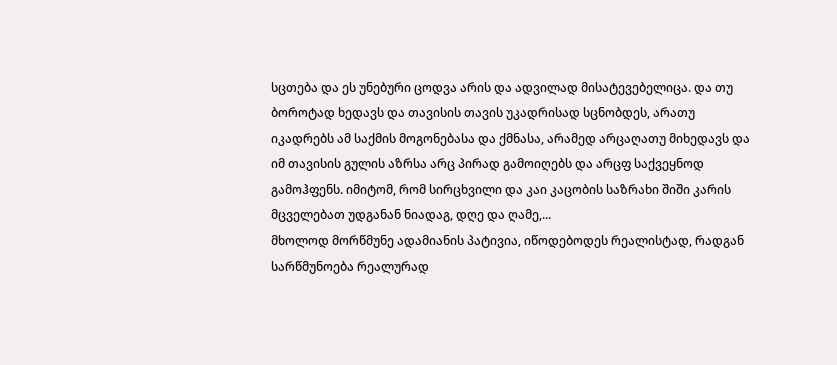სცთება და ეს უნებური ცოდვა არის და ადვილად მისატევებელიცა. და თუ ბოროტად ხედავს და თავისის თავის უკადრისად სცნობდეს, არათუ იკადრებს ამ საქმის მოგონებასა და ქმნასა, არამედ არცაღათუ მიხედავს და იმ თავისის გულის აზრსა არც პირად გამოიღებს და არცფ საქვეყნოდ გამოჰფენს. იმიტომ, რომ სირცხვილი და კაი კაცობის საზრახი შიში კარის მცველებათ უდგანან ნიადაგ, დღე და ღამე,...
მხოლოდ მორწმუნე ადამიანის პატივია, იწოდებოდეს რეალისტად, რადგან სარწმუნოება რეალურად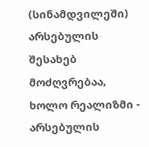(სინამდვილეში) არსებულის შესახებ მოძღვრებაა, ხოლო რეალიზმი - არსებულის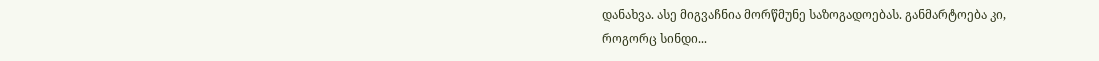დანახვა. ასე მიგვაჩნია მორწმუნე საზოგადოებას. განმარტოება კი, როგორც სინდი...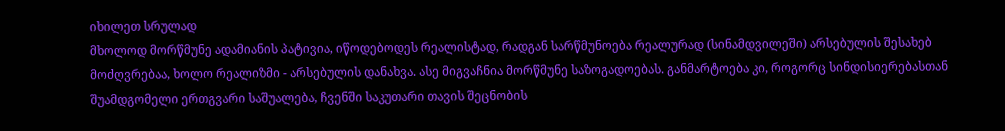იხილეთ სრულად
მხოლოდ მორწმუნე ადამიანის პატივია, იწოდებოდეს რეალისტად, რადგან სარწმუნოება რეალურად (სინამდვილეში) არსებულის შესახებ მოძღვრებაა, ხოლო რეალიზმი - არსებულის დანახვა. ასე მიგვაჩნია მორწმუნე საზოგადოებას. განმარტოება კი, როგორც სინდისიერებასთან შუამდგომელი ერთგვარი საშუალება, ჩვენში საკუთარი თავის შეცნობის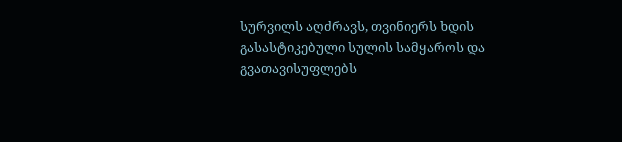სურვილს აღძრავს, თვინიერს ხდის გასასტიკებული სულის სამყაროს და გვათავისუფლებს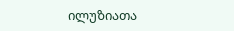ილუზიათა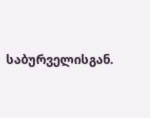საბურველისგან.